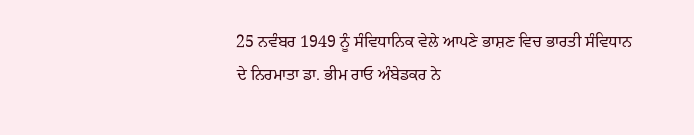25 ਨਵੰਬਰ 1949 ਨੂੰ ਸੰਵਿਧਾਨਿਕ ਵੇਲੇ ਆਪਣੇ ਭਾਸ਼ਣ ਵਿਚ ਭਾਰਤੀ ਸੰਵਿਧਾਨ ਦੇ ਨਿਰਮਾਤਾ ਡਾ. ਭੀਮ ਰਾਓ ਅੰਬੇਡਕਰ ਨੇ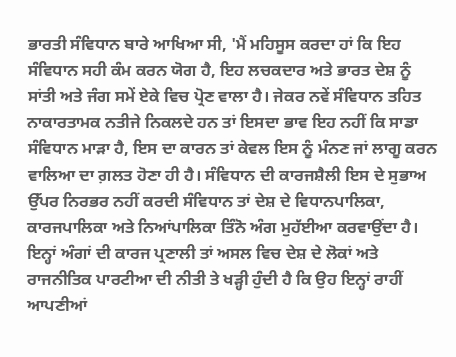ਭਾਰਤੀ ਸੰਵਿਧਾਨ ਬਾਰੇ ਆਖਿਆ ਸੀ, 'ਮੈਂ ਮਹਿਸੂਸ ਕਰਦਾ ਹਾਂ ਕਿ ਇਹ ਸੰਵਿਧਾਨ ਸਹੀ ਕੰਮ ਕਰਨ ਯੋਗ ਹੈ, ਇਹ ਲਚਕਦਾਰ ਅਤੇ ਭਾਰਤ ਦੇਸ਼ ਨੂੰ ਸਾਂਤੀ ਅਤੇ ਜੰਗ ਸਮੇਂ ਏਕੇ ਵਿਚ ਪ੍ਰੋਣ ਵਾਲਾ ਹੈ। ਜੇਕਰ ਨਵੇਂ ਸੰਵਿਧਾਨ ਤਹਿਤ ਨਾਕਾਰਤਾਮਕ ਨਤੀਜੇ ਨਿਕਲਦੇ ਹਨ ਤਾਂ ਇਸਦਾ ਭਾਵ ਇਹ ਨਹੀਂ ਕਿ ਸਾਡਾ ਸੰਵਿਧਾਨ ਮਾੜਾ ਹੈ, ਇਸ ਦਾ ਕਾਰਨ ਤਾਂ ਕੇਵਲ ਇਸ ਨੂੰ ਮੰਨਣ ਜਾਂ ਲਾਗੂ ਕਰਨ ਵਾਲਿਆ ਦਾ ਗ਼ਲਤ ਹੋਣਾ ਹੀ ਹੈ। ਸੰਵਿਧਾਨ ਦੀ ਕਾਰਜਸ਼ੈਲੀ ਇਸ ਦੇ ਸੁਭਾਅ ਉੱਪਰ ਨਿਰਭਰ ਨਹੀਂ ਕਰਦੀ ਸੰਵਿਧਾਨ ਤਾਂ ਦੇਸ਼ ਦੇ ਵਿਧਾਨਪਾਲਿਕਾ, ਕਾਰਜਪਾਲਿਕਾ ਅਤੇ ਨਿਆਂਪਾਲਿਕਾ ਤਿੰਨੋ ਅੰਗ ਮੁਹੱਈਆ ਕਰਵਾਉਂਦਾ ਹੈ। ਇਨ੍ਹਾਂ ਅੰਗਾਂ ਦੀ ਕਾਰਜ ਪ੍ਰਣਾਲੀ ਤਾਂ ਅਸਲ ਵਿਚ ਦੇਸ਼ ਦੇ ਲੋਕਾਂ ਅਤੇ ਰਾਜਨੀਤਿਕ ਪਾਰਟੀਆ ਦੀ ਨੀਤੀ ਤੇ ਖੜ੍ਹੀ ਹੁੰਦੀ ਹੈ ਕਿ ਉਹ ਇਨ੍ਹਾਂ ਰਾਹੀਂ ਆਪਣੀਆਂ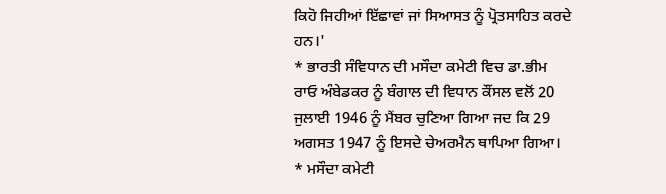ਕਿਹੋ ਜਿਹੀਆਂ ਇੱਛਾਵਾਂ ਜਾਂ ਸਿਆਸਤ ਨੂੰ ਪ੍ਰੋਤਸਾਹਿਤ ਕਰਦੇ ਹਨ।'
* ਭਾਰਤੀ ਸੰਵਿਧਾਨ ਦੀ ਮਸੌਦਾ ਕਮੇਟੀ ਵਿਚ ਡਾ.ਭੀਮ ਰਾਓ ਅੰਬੇਡਕਰ ਨੂੰ ਬੰਗਾਲ ਦੀ ਵਿਧਾਨ ਕੌਂਸਲ ਵਲੋਂ 20 ਜੁਲਾਈ 1946 ਨੂੰ ਮੈਂਬਰ ਚੁਣਿਆ ਗਿਆ ਜਦ ਕਿ 29 ਅਗਸਤ 1947 ਨੂੰ ਇਸਦੇ ਚੇਅਰਮੈਨ ਥਾਪਿਆ ਗਿਆ।
* ਮਸੌਦਾ ਕਮੇਟੀ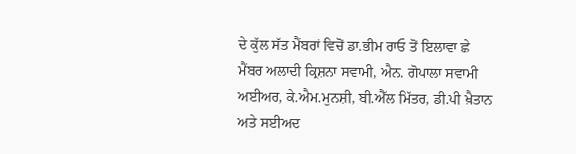ਦੇ ਕੁੱਲ ਸੱਤ ਮੈਂਬਰਾਂ ਵਿਚੋਂ ਡਾ.ਭੀਮ ਰਾਓ ਤੋਂ ਇਲਾਵਾ ਛੇ ਮੈਂਬਰ ਅਲਾਦੀ ਕ੍ਰਿਸ਼ਨਾ ਸਵਾਮੀ, ਐਨ. ਗੋਪਾਲਾ ਸਵਾਮੀ ਅਈਅਰ, ਕੇ.ਐਮ.ਮੁਨਸ਼ੀ, ਬੀ.ਐੱਲ ਮਿੱਤਰ, ਡੀ.ਪੀ ਖ਼ੈਤਾਨ ਅਤੇ ਸਈਅਦ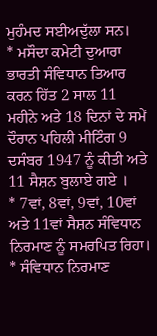ਮੁਹੰਮਦ ਸਈਅਦੁੱਲਾ ਸਨ।
* ਮਸੌਦਾ ਕਮੇਟੀ ਦੁਆਰਾ ਭਾਰਤੀ ਸੰਵਿਧਾਨ ਤਿਆਰ ਕਰਨ ਹਿੱਤ 2 ਸਾਲ 11 ਮਹੀਨੇ ਅਤੇ 18 ਦਿਨਾਂ ਦੇ ਸਮੇਂ ਦੌਰਾਨ ਪਹਿਲੀ ਮੀਟਿੰਗ 9 ਦਸੰਬਰ 1947 ਨੂੰ ਕੀਤੀ ਅਤੇ 11 ਸੈਸ਼ਨ ਬੁਲਾਏ ਗਏ ।
* 7ਵਾਂ, 8ਵਾਂ, 9ਵਾਂ, 10ਵਾਂ ਅਤੇ 11ਵਾਂ ਸੈਸ਼ਨ ਸੰਵਿਧਾਨ ਨਿਰਮਾਣ ਨੂੰ ਸਮਰਪਿਤ ਰਿਹਾ।
* ਸੰਵਿਧਾਨ ਨਿਰਮਾਣ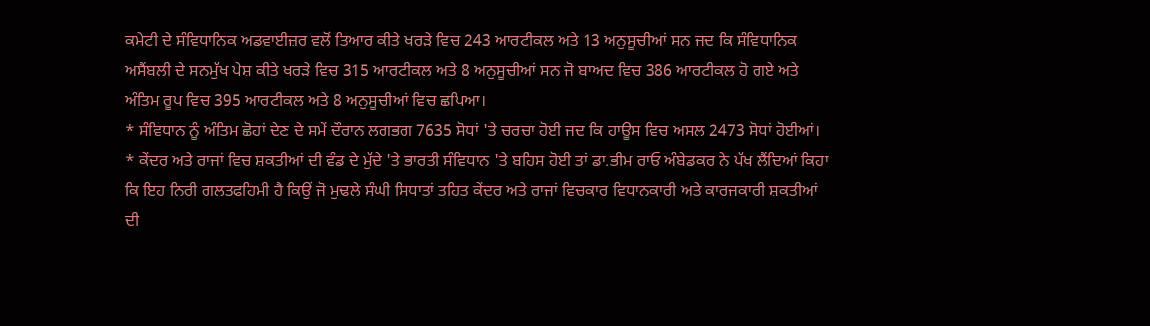ਕਮੇਟੀ ਦੇ ਸੰਵਿਧਾਨਿਕ ਅਡਵਾਈਜ਼ਰ ਵਲੋਂ ਤਿਆਰ ਕੀਤੇ ਖਰੜੇ ਵਿਚ 243 ਆਰਟੀਕਲ ਅਤੇ 13 ਅਨੁਸੂਚੀਆਂ ਸਨ ਜਦ ਕਿ ਸੰਵਿਧਾਨਿਕ ਅਸੈਂਬਲੀ ਦੇ ਸਨਮੁੱਖ ਪੇਸ਼ ਕੀਤੇ ਖਰੜੇ ਵਿਚ 315 ਆਰਟੀਕਲ ਅਤੇ 8 ਅਨੁਸੂਚੀਆਂ ਸਨ ਜੋ ਬਾਅਦ ਵਿਚ 386 ਆਰਟੀਕਲ ਹੋ ਗਏ ਅਤੇ ਅੰਤਿਮ ਰੂਪ ਵਿਚ 395 ਆਰਟੀਕਲ ਅਤੇ 8 ਅਨੁਸੂਚੀਆਂ ਵਿਚ ਛਪਿਆ।
* ਸੰਵਿਧਾਨ ਨੂੰ ਅੰਤਿਮ ਛੋਹਾਂ ਦੇਣ ਦੇ ਸਮੇਂ ਦੌਰਾਨ ਲਗਭਗ 7635 ਸੋਧਾਂ 'ਤੇ ਚਰਚਾ ਹੋਈ ਜਦ ਕਿ ਹਾਊਸ ਵਿਚ ਅਸਲ 2473 ਸੋਧਾਂ ਹੋਈਆਂ।
* ਕੇਂਦਰ ਅਤੇ ਰਾਜਾਂ ਵਿਚ ਸ਼ਕਤੀਆਂ ਦੀ ਵੰਡ ਦੇ ਮੁੱਦੇ 'ਤੇ ਭਾਰਤੀ ਸੰਵਿਧਾਨ 'ਤੇ ਬਹਿਸ ਹੋਈ ਤਾਂ ਡਾ.ਭੀਮ ਰਾਓ ਅੰਬੇਡਕਰ ਨੇ ਪੱਖ ਲੈਂਦਿਆਂ ਕਿਹਾ ਕਿ ਇਹ ਨਿਰੀ ਗਲਤਫਹਿਮੀ ਹੈ ਕਿਉਂ ਜੋ ਮੁਢਲੇ ਸੰਘੀ ਸਿਧਾਤਾਂ ਤਹਿਤ ਕੇਂਦਰ ਅਤੇ ਰਾਜਾਂ ਵਿਚਕਾਰ ਵਿਧਾਨਕਾਰੀ ਅਤੇ ਕਾਰਜਕਾਰੀ ਸ਼ਕਤੀਆਂ ਦੀ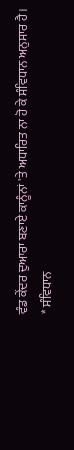ਵੰਡ ਕੇਂਦਰ ਦੁਆਰਾ ਬਣਾਏ ਕਾਨੂੰਨਾਂ 'ਤੇ ਅਧਾਰਿਤ ਨਾ ਹੋ ਕੇ ਸੰਵਿਧਾਨ ਅਨੁਸਾਰ ਹੈ।
* ਸੰਵਿਧਾਨ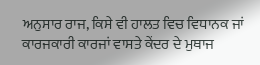ਅਨੁਸਾਰ ਰਾਜ, ਕਿਸੇ ਵੀ ਹਾਲਤ ਵਿਚ ਵਿਧਾਨਕ ਜਾਂ ਕਾਰਜਕਾਰੀ ਕਾਰਜਾਂ ਵਾਸਤੇ ਕੇਂਦਰ ਦੇ ਮੁਥਾਜ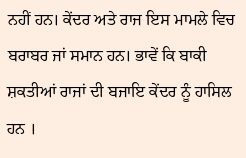ਨਹੀਂ ਹਨ। ਕੇਂਦਰ ਅਤੇ ਰਾਜ ਇਸ ਮਾਮਲੇ ਵਿਚ ਬਰਾਬਰ ਜਾਂ ਸਮਾਨ ਹਨ। ਭਾਵੇਂ ਕਿ ਬਾਕੀ ਸ਼ਕਤੀਆਂ ਰਾਜਾਂ ਦੀ ਬਜਾਇ ਕੇਂਦਰ ਨੂੰ ਹਾਸਿਲ ਹਨ ।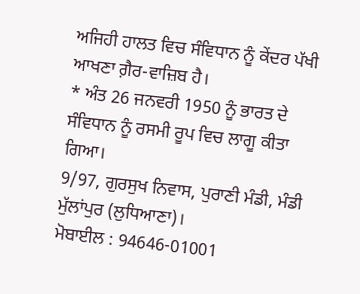ਅਜਿਹੀ ਹਾਲਤ ਵਿਚ ਸੰਵਿਧਾਨ ਨੂੰ ਕੇਂਦਰ ਪੱਖੀ ਆਖਣਾ ਗ਼ੈਰ-ਵਾਜ਼ਿਬ ਹੈ।
* ਅੰਤ 26 ਜਨਵਰੀ 1950 ਨੂੰ ਭਾਰਤ ਦੇ ਸੰਵਿਧਾਨ ਨੂੰ ਰਸਮੀ ਰੂਪ ਵਿਚ ਲਾਗੂ ਕੀਤਾ ਗਿਆ।
9/97, ਗੁਰਸੁਖ ਨਿਵਾਸ, ਪੁਰਾਣੀ ਮੰਡੀ, ਮੰਡੀ ਮੁੱਲਾਂਪੁਰ (ਲੁਧਿਆਣਾ)।
ਮੋਬਾਈਲ : 94646-01001